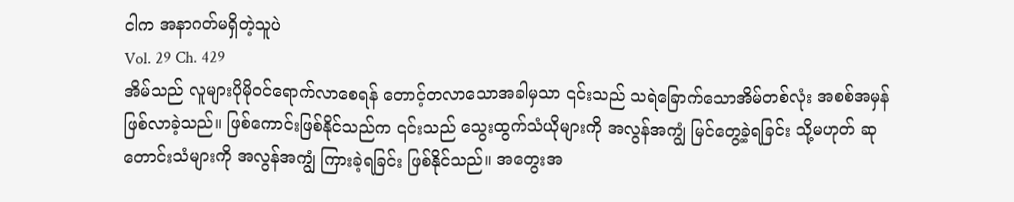ငါက အနာဂတ်မရှိတဲ့သူပဲ
Vol. 29 Ch. 429
အိမ်သည် လူများပိုမိုဝင်ရောက်လာစေရန် တောင့်တလာသောအခါမှသာ ၎င်းသည် သရဲခြောက်သောအိမ်တစ်လုံး အစစ်အမှန် ဖြစ်လာခဲ့သည်။ ဖြစ်ကောင်းဖြစ်နိုင်သည်က ၎င်းသည် သွေးထွက်သံယိုများကို အလွန်အကျွံ မြင်တွေ့ခဲ့ရခြင်း သို့မဟုတ် ဆုတောင်းသံများကို အလွန်အကျွံ ကြားခဲ့ရခြင်း ဖြစ်နိုင်သည်။ အတွေးအ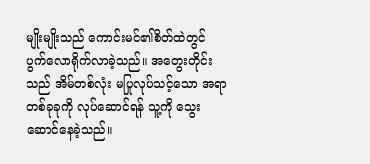မျိုးမျိုးသည် ကောင်းမင်၏စိတ်ထဲတွင် ပွက်လောရိုက်လာခဲ့သည်။ အတွေးတိုင်းသည် အိမ်တစ်လုံး မပြုလုပ်သင့်သော အရာတစ်ခုခုကို လုပ်ဆောင်ရန် သူ့ကို သွေးဆောင်နေခဲ့သည်။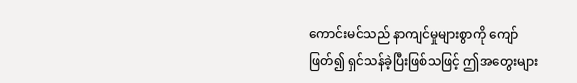ကောင်းမင်သည် နာကျင်မှုများစွာကို ကျော်ဖြတ်၍ ရှင်သန်ခဲ့ပြီးဖြစ်သဖြင့် ဤအတွေးများ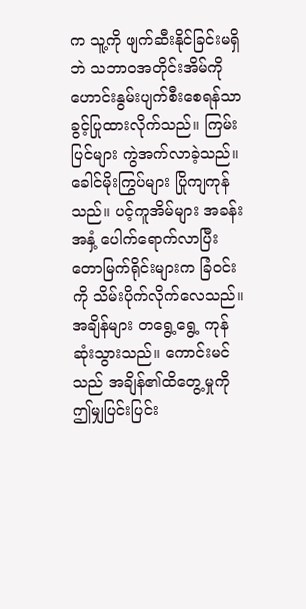က သူ့ကို ဖျက်ဆီးနိုင်ခြင်းမရှိဘဲ သဘာဝအတိုင်းအိမ်ကို ဟောင်းနွမ်းပျက်စီးစေရန်သာ ခွင့်ပြုထားလိုက်သည်။ ကြမ်းပြင်များ ကွဲအက်လာခဲ့သည်။ ခေါင်မိုးကြွပ်များ ပြိုကျကုန်သည်။ ပင့်ကူအိမ်များ အခန်းအနှံ့ ပေါက်ရောက်လာပြီး တောမြက်ရိုင်းများက ခြံဝင်းကို သိမ်းပိုက်လိုက်လေသည်။
အချိန်များ တရွေ့ရွေ့ ကုန်ဆုံးသွားသည်။ ကောင်းမင်သည် အချိန်၏ထိတွေ့မှုကို ဤမျှပြင်းပြင်း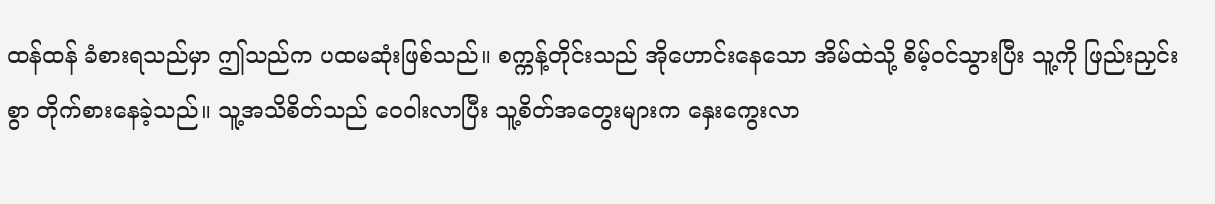ထန်ထန် ခံစားရသည်မှာ ဤသည်က ပထမဆုံးဖြစ်သည်။ စက္ကန့်တိုင်းသည် အိုဟောင်းနေသော အိမ်ထဲသို့ စိမ့်ဝင်သွားပြီး သူ့ကို ဖြည်းညှင်းစွာ တိုက်စားနေခဲ့သည်။ သူ့အသိစိတ်သည် ဝေဝါးလာပြီး သူ့စိတ်အတွေးများက နှေးကွေးလာ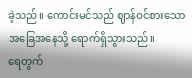ခဲ့သည်။ ကောင်းမင်သည် ဈာန်ဝင်စားသောအခြေအနေသို့ ရောက်ရှိသွားသည်။
ရေတွက်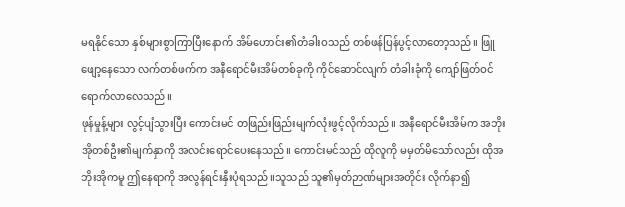မရနိုင်သော နှစ်များစွာကြာပြီးနောက် အိမ်ဟောင်း၏တံခါးဝသည် တစ်ဖန်ပြန်ပွင့်လာတော့သည်။ ဖြူဖျော့နေသော လက်တစ်ဖက်က အနီရောင်မီးအိမ်တစ်ခုကို ကိုင်ဆောင်လျက် တံခါးခုံကို ကျော်ဖြတ်ဝင်ရောက်လာလေသည်။
ဖုန်မှုန့်များ လွင့်ပျံသွားပြီး ကောင်းမင် တဖြည်းဖြည်းမျက်လုံးဖွင့်လိုက်သည်။ အနီရောင်မီးအိမ်က အဘိုးအိုတစ်ဦး၏မျက်နှာကို အလင်းရောင်ပေးနေသည်။ ကောင်းမင်သည် ထိုလူကို မမှတ်မိသော်လည်း ထိုအဘိုးအိုကမူ ဤနေရာကို အလွန်ရင်းနှီးပုံရသည်။သူသည် သူ၏မှတ်ဉာဏ်များအတိုင်း လိုက်နာ၍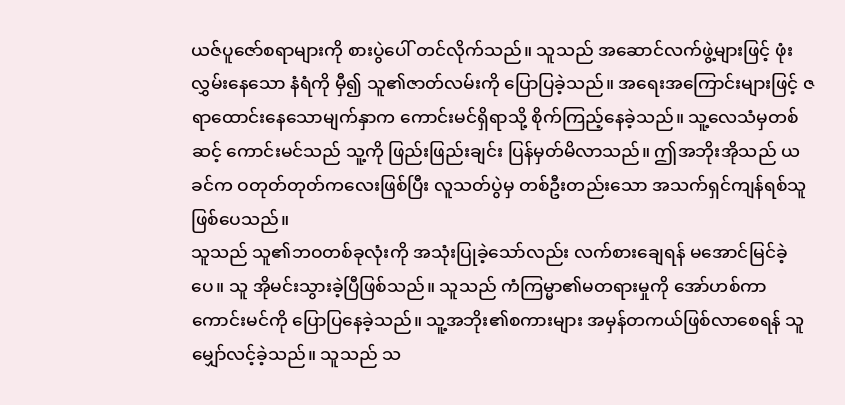ယဇ်ပူဇော်စရာများကို စားပွဲပေါ် တင်လိုက်သည်။ သူသည် အဆောင်လက်ဖွဲ့များဖြင့် ဖုံးလွှမ်းနေသော နံရံကို မှီ၍ သူ၏ဇာတ်လမ်းကို ပြောပြခဲ့သည်။ အရေးအကြောင်းများဖြင့် ဇရာထောင်းနေသောမျက်နှာက ကောင်းမင်ရှိရာသို့ စိုက်ကြည့်နေခဲ့သည်။ သူ့လေသံမှတစ်ဆင့် ကောင်းမင်သည် သူ့ကို ဖြည်းဖြည်းချင်း ပြန်မှတ်မိလာသည်။ ဤအဘိုးအိုသည် ယခင်က ဝတုတ်တုတ်ကလေးဖြစ်ပြီး လူသတ်ပွဲမှ တစ်ဦးတည်းသော အသက်ရှင်ကျန်ရစ်သူဖြစ်ပေသည်။
သူသည် သူ၏ဘဝတစ်ခုလုံးကို အသုံးပြုခဲ့သော်လည်း လက်စားချေရန် မအောင်မြင်ခဲ့ပေ။ သူ အိုမင်းသွားခဲ့ပြီဖြစ်သည်။ သူသည် ကံကြမ္မာ၏မတရားမှုကို အော်ဟစ်ကာ ကောင်းမင်ကို ပြောပြနေခဲ့သည်။ သူ့အဘိုး၏စကားများ အမှန်တကယ်ဖြစ်လာစေရန် သူမျှော်လင့်ခဲ့သည်။ သူသည် သ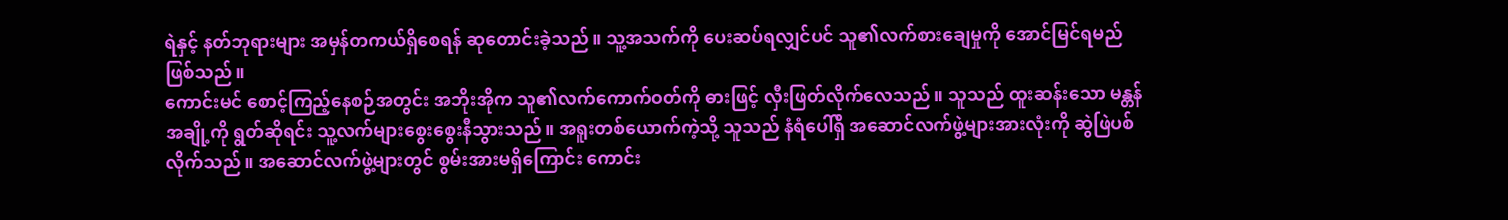ရဲနှင့် နတ်ဘုရားများ အမှန်တကယ်ရှိစေရန် ဆုတောင်းခဲ့သည်။ သူ့အသက်ကို ပေးဆပ်ရလျှင်ပင် သူ၏လက်စားချေမှုကို အောင်မြင်ရမည်ဖြစ်သည်။
ကောင်းမင် စောင့်ကြည့်နေစဉ်အတွင်း အဘိုးအိုက သူ၏လက်ကောက်ဝတ်ကို ဓားဖြင့် လှီးဖြတ်လိုက်လေသည်။ သူသည် ထူးဆန်းသော မန္တန်အချို့ကို ရွတ်ဆိုရင်း သူ့လက်များစွေးစွေးနီသွားသည်။ အရူးတစ်ယောက်ကဲ့သို့ သူသည် နံရံပေါ်ရှိ အဆောင်လက်ဖွဲ့များအားလုံးကို ဆွဲဖြဲပစ်လိုက်သည်။ အဆောင်လက်ဖွဲ့များတွင် စွမ်းအားမရှိကြောင်း ကောင်း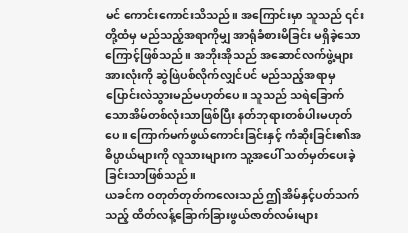မင် ကောင်းကောင်းသိသည်။ အကြောင်းမှာ သူသည် ၎င်းတို့ထံမှ မည်သည့်အရာကိုမျှ အာရုံခံစားမိခြင်း မရှိခဲ့သောကြောင့်ဖြစ်သည်။ အဘိုးအိုသည် အဆောင်လက်ဖွဲ့များအားလုံးကို ဆွဲဖြဲပစ်လိုက်လျှင်ပင် မည်သည့်အရာမှ ပြောင်းလဲသွားမည်မဟုတ်ပေ။ သူသည် သရဲခြောက်သောအိမ်တစ်လုံးသာဖြစ်ပြီး နတ်ဘုရားတစ်ပါးမဟုတ်ပေ။ ကြောက်မက်ဖွယ်ကောင်းခြင်းနှင့် ကံဆိုးခြင်း၏အဓိပ္ပာယ်များကို လူသားများက သူ့အပေါ် သတ်မှတ်ပေးခဲ့ခြင်းသာဖြစ်သည်။
ယခင်က ဝတုတ်တုတ်ကလေးသည် ဤအိမ်နှင့်ပတ်သက်သည့် ထိတ်လန့်ခြောက်ခြားဖွယ်ဇာတ်လမ်းများ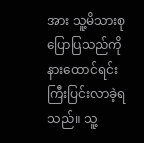အား သူ့မိသားစုပြောပြသည်ကို နားထောင်ရင်း ကြီးပြင်းလာခဲ့ရသည်။ သူ့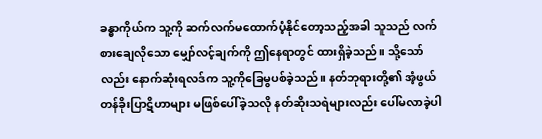ခန္ဓာကိုယ်က သူ့ကို ဆက်လက်မထောက်ပံ့နိုင်တော့သည့်အခါ သူသည် လက်စားချေလိုသော မျှော်လင့်ချက်ကို ဤနေရာတွင် ထားရှိခဲ့သည်။ သို့သော်လည်း နောက်ဆုံးရလဒ်က သူ့ကိုခြေမွပစ်ခဲ့သည်။ နတ်ဘုရားတို့၏ အံ့ဖွယ်တန်ခိုးပြာဋိဟာများ မဖြစ်ပေါ်ခဲ့သလို နတ်ဆိုးသရဲများလည်း ပေါ်မလာခဲ့ပါ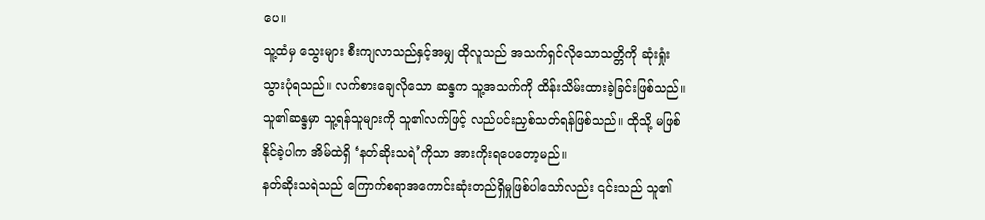ပေ။
သူ့ထံမှ သွေးများ စီးကျလာသည်နှင့်အမျှ ထိုလူသည် အသက်ရှင်လိုသောသတ္တိကို ဆုံးရှုံးသွားပုံရသည်။ လက်စားချေလိုသော ဆန္ဒက သူ့အသက်ကို ထိန်းသိမ်းထားခဲ့ခြင်းဖြစ်သည်။ သူ၏ဆန္ဒမှာ သူ့ရန်သူများကို သူ၏လက်ဖြင့် လည်ပင်းညှစ်သတ်ရန်ဖြစ်သည်။ ထိုသို့ မဖြစ်နိုင်ခဲ့ပါက အိမ်ထဲရှိ ‘နတ်ဆိုးသရဲ’ကိုသာ အားကိုးရပေတော့မည်။
နတ်ဆိုးသရဲသည် ကြောက်စရာအကောင်းဆုံးတည်ရှိမှုဖြစ်ပါသော်လည်း ၎င်းသည် သူ၏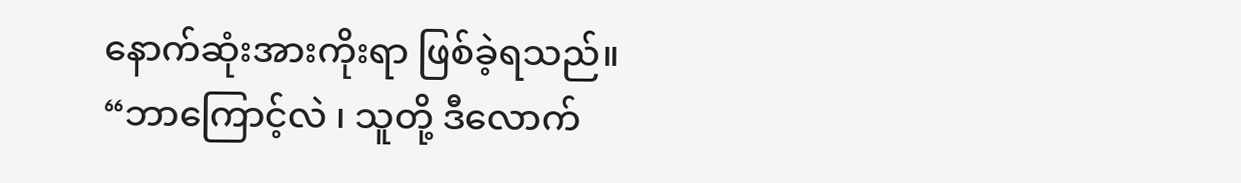နောက်ဆုံးအားကိုးရာ ဖြစ်ခဲ့ရသည်။
“ဘာကြောင့်လဲ ၊ သူတို့ ဒီလောက်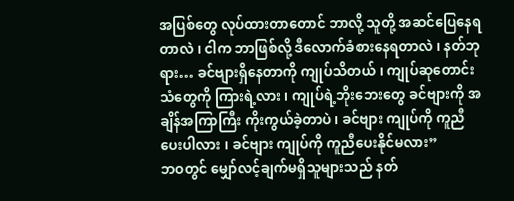အပြစ်တွေ လုပ်ထားတာတောင် ဘာလို့ သူတို့ အဆင်ပြေနေရတာလဲ ၊ ငါက ဘာဖြစ်လို့ ဒီလောက်ခံစားနေရတာလဲ ၊ နတ်ဘုရား… ခင်ဗျားရှိနေတာကို ကျုပ်သိတယ် ၊ ကျုပ်ဆုတောင်းသံတွေကို ကြားရဲ့လား ၊ ကျုပ်ရဲ့ဘိုးဘေးတွေ ခင်ဗျားကို အချိန်အကြာကြီး ကိုးကွယ်ခဲ့တာပဲ ၊ ခင်ဗျား ကျုပ်ကို ကူညီပေးပါလား ၊ ခင်ဗျား ကျုပ်ကို ကူညီပေးနိုင်မလား”
ဘဝတွင် မျှော်လင့်ချက်မရှိသူများသည် နတ်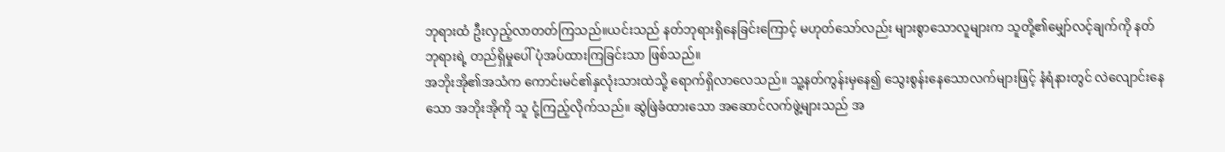ဘုရားထံ ဦးလှည့်လာတတ်ကြသည်။ယင်းသည် နတ်ဘုရားရှိနေခြင်းကြောင့် မဟုတ်သော်လည်း များစွာသောလူများက သူတို့၏မျှော်လင့်ချက်ကို နတ်ဘုရားရဲ့ တည်ရှိမှုပေါ် ပုံအပ်ထားကြခြင်းသာ ဖြစ်သည်။
အဘိုးအို၏အသံက ကောင်းမင်၏နှလုံးသားထဲသို့ ရောက်ရှိလာလေသည်။ သူ့နတ်ကွန်းမှနေ၍ သွေးစွန်းနေသောလက်များဖြင့် နံရံနားတွင် လဲလျောင်းနေသော အဘိုးအိုကို သူ ငုံ့ကြည့်လိုက်သည်။ ဆွဲဖြဲခံထားသော အဆောင်လက်ဖွဲ့များသည် အ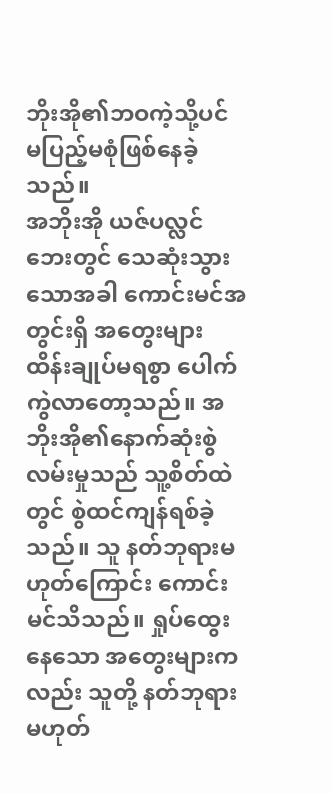ဘိုးအို၏ဘဝကဲ့သို့ပင် မပြည့်မစုံဖြစ်နေခဲ့သည်။
အဘိုးအို ယဇ်ပလ္လင်ဘေးတွင် သေဆုံးသွားသောအခါ ကောင်းမင်အတွင်းရှိ အတွေးများ ထိန်းချုပ်မရစွာ ပေါက်ကွဲလာတော့သည်။ အဘိုးအို၏နောက်ဆုံးစွဲလမ်းမှုသည် သူ့စိတ်ထဲတွင် စွဲထင်ကျန်ရစ်ခဲ့သည်။ သူ နတ်ဘုရားမဟုတ်ကြောင်း ကောင်းမင်သိသည်။ ရှုပ်ထွေးနေသော အတွေးများကလည်း သူတို့ နတ်ဘုရားမဟုတ်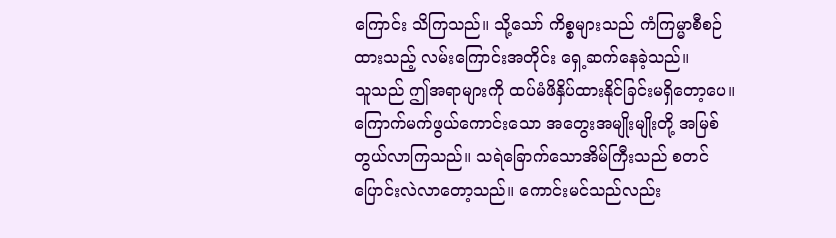ကြောင်း သိကြသည်။ သို့သော် ကိစ္စများသည် ကံကြမ္မာစီစဉ်ထားသည့် လမ်းကြောင်းအတိုင်း ရှေ့ဆက်နေခဲ့သည်။
သူသည် ဤအရာများကို ထပ်မံဖိနှိပ်ထားနိုင်ခြင်းမရှိတော့ပေ။ ကြောက်မက်ဖွယ်ကောင်းသော အတွေးအမျိုးမျိုးတို့ အမြစ်တွယ်လာကြသည်။ သရဲခြောက်သောအိမ်ကြီးသည် စတင်ပြောင်းလဲလာတော့သည်။ ကောင်းမင်သည်လည်း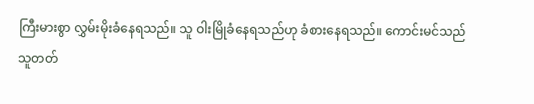ကြီးမားစွာ လွှမ်းမိုးခံနေရသည်။ သူ ဝါးမြိုခံနေရသည်ဟု ခံစားနေရသည်။ ကောင်းမင်သည် သူတတ်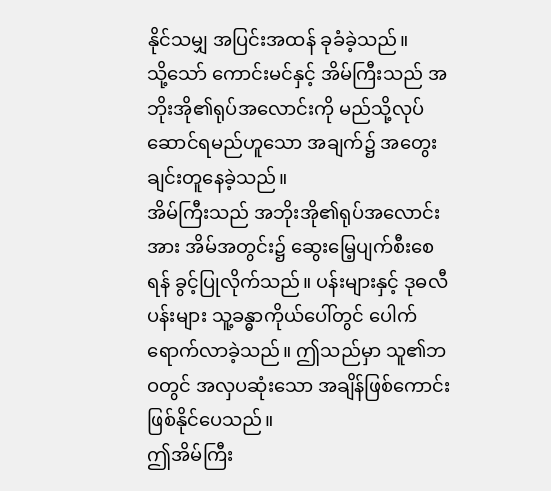နိုင်သမျှ အပြင်းအထန် ခုခံခဲ့သည်။
သို့သော် ကောင်းမင်နှင့် အိမ်ကြီးသည် အဘိုးအို၏ရုပ်အလောင်းကို မည်သို့လုပ်ဆောင်ရမည်ဟူသော အချက်၌ အတွေးချင်းတူနေခဲ့သည်။
အိမ်ကြီးသည် အဘိုးအို၏ရုပ်အလောင်းအား အိမ်အတွင်း၌ ဆွေးမြေ့ပျက်စီးစေရန် ခွင့်ပြုလိုက်သည်။ ပန်းများနှင့် ဒုဓလီပန်းများ သူ့ခန္ဓာကိုယ်ပေါ်တွင် ပေါက်ရောက်လာခဲ့သည်။ ဤသည်မှာ သူ၏ဘဝတွင် အလှပဆုံးသော အချိန်ဖြစ်ကောင်း ဖြစ်နိုင်ပေသည်။
ဤအိမ်ကြီး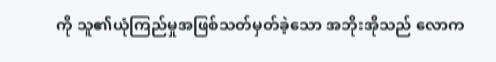ကို သူ၏ယုံကြည်မှုအဖြစ်သတ်မှတ်ခဲ့သော အဘိုးအိုသည် လောက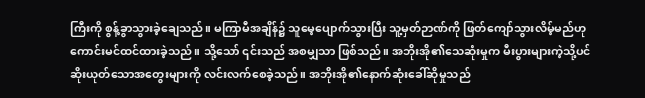ကြီးကို စွန့်ခွာသွားခဲ့ချေသည်။ မကြာမီအချိန်၌ သူမေ့ပျောက်သွားပြီး သူ့မှတ်ဉာဏ်ကို ဖြတ်ကျော်သွားလိမ့်မည်ဟု ကောင်းမင်ထင်ထားခဲ့သည်။ သို့သော် ၎င်းသည် အစမျှသာ ဖြစ်သည်။ အဘိုးအို၏သေဆုံးမှုက မီးပွားများကဲ့သို့ပင် ဆိုးယုတ်သောအတွေးများကို လင်းလက်စေခဲ့သည်။ အဘိုးအို၏နောက်ဆုံးခေါ်ဆိုမှုသည်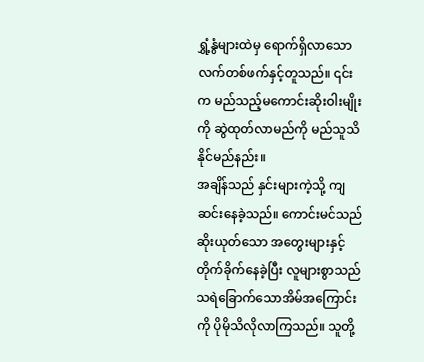ရွှံ့နွံများထဲမှ ရောက်ရှိလာသော လက်တစ်ဖက်နှင့်တူသည်။ ၎င်းက မည်သည့်မကောင်းဆိုးဝါးမျိုးကို ဆွဲထုတ်လာမည်ကို မည်သူသိနိုင်မည်နည်း။
အချိန်သည် နှင်းများကဲ့သို့ ကျဆင်းနေခဲ့သည်။ ကောင်းမင်သည် ဆိုးယုတ်သော အတွေးများနှင့် တိုက်ခိုက်နေခဲ့ပြီး လူများစွာသည် သရဲခြောက်သောအိမ်အကြောင်းကို ပိုမိုသိလိုလာကြသည်။ သူတို့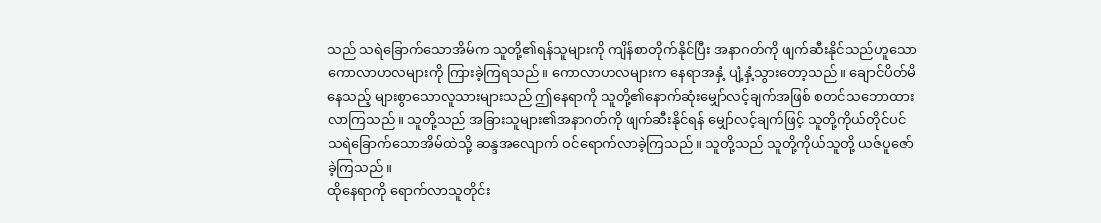သည် သရဲခြောက်သောအိမ်က သူတို့၏ရန်သူများကို ကျိန်စာတိုက်နိုင်ပြီး အနာဂတ်ကို ဖျက်ဆီးနိုင်သည်ဟူသော ကောလာဟလများကို ကြားခဲ့ကြရသည်။ ကောလာဟလများက နေရာအနှံ့ ပျံ့နှံ့သွားတော့သည်။ ချောင်ပိတ်မိနေသည့် များစွာသောလူသားများသည် ဤနေရာကို သူတို့၏နောက်ဆုံးမျှော်လင့်ချက်အဖြစ် စတင်သဘောထားလာကြသည်။ သူတို့သည် အခြားသူများ၏အနာဂတ်ကို ဖျက်ဆီးနိုင်ရန် မျှော်လင့်ချက်ဖြင့် သူတို့ကိုယ်တိုင်ပင် သရဲခြောက်သောအိမ်ထဲသို့ ဆန္ဒအလျောက် ဝင်ရောက်လာခဲ့ကြသည်။ သူတို့သည် သူတို့ကိုယ်သူတို့ ယဇ်ပူဇော်ခဲ့ကြသည်။
ထိုနေရာကို ရောက်လာသူတိုင်း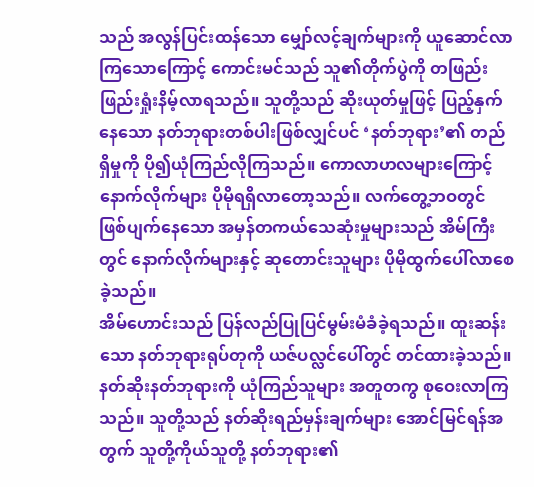သည် အလွန်ပြင်းထန်သော မျှော်လင့်ချက်များကို ယူဆောင်လာကြသောကြောင့် ကောင်းမင်သည် သူ၏တိုက်ပွဲကို တဖြည်းဖြည်းရှုံးနိမ့်လာရသည်။ သူတို့သည် ဆိုးယုတ်မှုဖြင့် ပြည့်နှက်နေသော နတ်ဘုရားတစ်ပါးဖြစ်လျှင်ပင် ‘နတ်ဘုရား’၏ တည်ရှိမှုကို ပို၍ယုံကြည်လိုကြသည်။ ကောလာဟလများကြောင့် နောက်လိုက်များ ပိုမိုရရှိလာတော့သည်။ လက်တွေ့ဘဝတွင် ဖြစ်ပျက်နေသော အမှန်တကယ်သေဆုံးမှုများသည် အိမ်ကြီးတွင် နောက်လိုက်များနှင့် ဆုတောင်းသူများ ပိုမိုထွက်ပေါ်လာစေခဲ့သည်။
အိမ်ဟောင်းသည် ပြန်လည်ပြုပြင်မွမ်းမံခံခဲ့ရသည်။ ထူးဆန်းသော နတ်ဘုရားရုပ်တုကို ယဇ်ပလ္လင်ပေါ်တွင် တင်ထားခဲ့သည်။ နတ်ဆိုးနတ်ဘုရားကို ယုံကြည်သူများ အတူတကွ စုဝေးလာကြသည်။ သူတို့သည် နတ်ဆိုးရည်မှန်းချက်များ အောင်မြင်ရန်အတွက် သူတို့ကိုယ်သူတို့ နတ်ဘုရား၏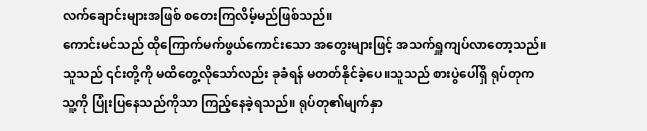လက်ချောင်းများအဖြစ် စတေးကြလိမ့်မည်ဖြစ်သည်။
ကောင်းမင်သည် ထိုကြောက်မက်ဖွယ်ကောင်းသော အတွေးများဖြင့် အသက်ရှူကျပ်လာတော့သည်။ သူသည် ၎င်းတို့ကို မထိတွေ့လိုသော်လည်း ခုခံရန် မတတ်နိုင်ခဲ့ပေ။သူသည် စားပွဲပေါ်ရှိ ရုပ်တုက သူ့ကို ပြုံးပြနေသည်ကိုသာ ကြည့်နေခဲ့ရသည်။ ရုပ်တု၏မျက်နှာ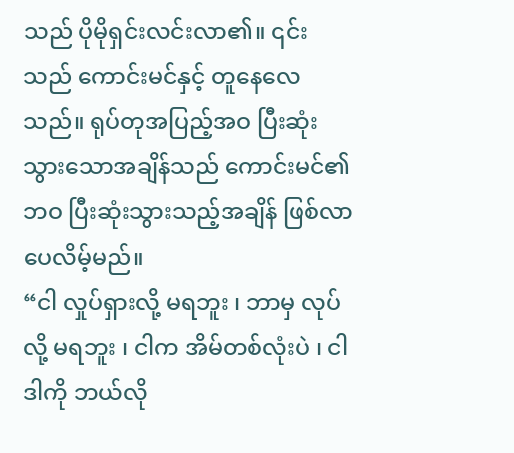သည် ပိုမိုရှင်းလင်းလာ၏။ ၎င်းသည် ကောင်းမင်နှင့် တူနေလေသည်။ ရုပ်တုအပြည့်အဝ ပြီးဆုံးသွားသောအချိန်သည် ကောင်းမင်၏ဘဝ ပြီးဆုံးသွားသည့်အချိန် ဖြစ်လာပေလိမ့်မည်။
“ငါ လှုပ်ရှားလို့ မရဘူး ၊ ဘာမှ လုပ်လို့ မရဘူး ၊ ငါက အိမ်တစ်လုံးပဲ ၊ ငါဒါကို ဘယ်လို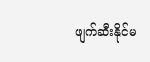ဖျက်ဆီးနိုင်မ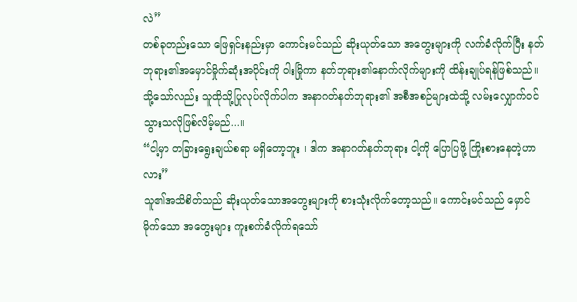လဲ”
တစ်ခုတည်းသော ဖြေရှင်းနည်းမှာ ကောင်းမင်သည် ဆိုးယုတ်သော အတွေးများကို လက်ခံလိုက်ပြီး နတ်ဘုရား၏အမှောင်မှိုက်ဆုံးအပိုင်းကို ဝါးမြိုကာ နတ်ဘုရား၏နောက်လိုက်များကို ထိန်းချုပ်ရန်ဖြစ်သည်။ သို့သော်လည်း သူထိုသို့ပြုလုပ်လိုက်ပါက အနာဂတ်နတ်ဘုရား၏ အစီအစဉ်များထဲသို့ လမ်းလျှောက်ဝင်သွားသလိုဖြစ်လိမ့်မည်...။
“ငါ့မှာ တခြားရွေးချယ်စရာ မရှိတော့ဘူး ၊ ဒါက အနာဂတ်နတ်ဘုရား ငါ့ကို ပြောပြဖို့ ကြိုးစားနေတဲ့ဟာလား”
သူ၏အသိစိတ်သည် ဆိုးယုတ်သောအတွေးများကို စားသုံးလိုက်တော့သည်။ ကောင်းမင်သည် မှောင်မိုက်သော အတွေးများ ကူးစက်ခံလိုက်ရသော်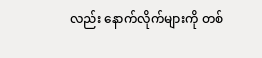လည်း နောက်လိုက်များကို တစ်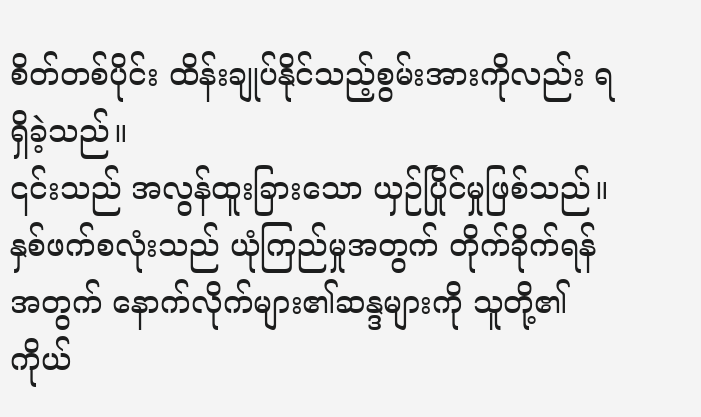စိတ်တစ်ပိုင်း ထိန်းချုပ်နိုင်သည့်စွမ်းအားကိုလည်း ရရှိခဲ့သည်။
၎င်းသည် အလွန်ထူးခြားသော ယှဉ်ပြိုင်မှုဖြစ်သည်။ နှစ်ဖက်စလုံးသည် ယုံကြည်မှုအတွက် တိုက်ခိုက်ရန်အတွက် နောက်လိုက်များ၏ဆန္ဒများကို သူတို့၏ကိုယ်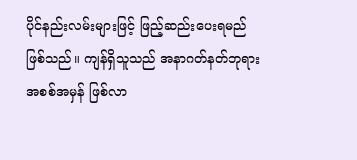ပိုင်နည်းလမ်းများဖြင့် ဖြည့်ဆည်းပေးရမည်ဖြစ်သည်။ ကျန်ရှိသူသည် အနာဂတ်နတ်ဘုရားအစစ်အမှန် ဖြစ်လာ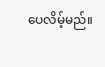ပေလိမ့်မည်။